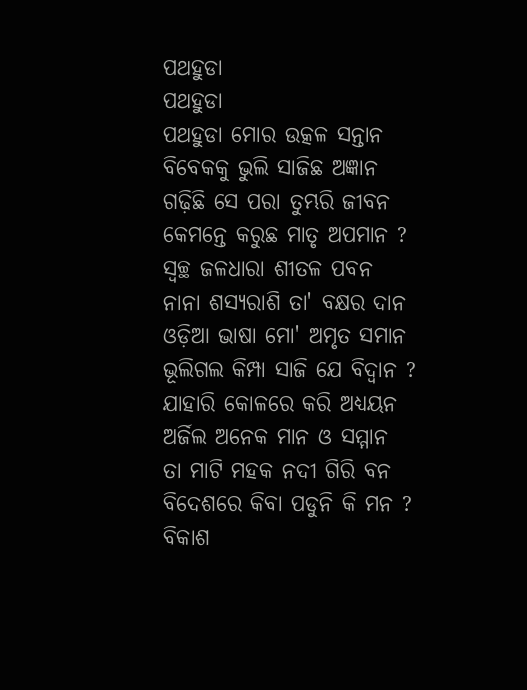ପଥହୁଡା
ପଥହୁଡା
ପଥହୁଡା ମୋର ଉତ୍କଳ ସନ୍ତାନ
ବିବେକକୁ ଭୁଲି ସାଜିଛ ଅଜ୍ଞାନ
ଗଢ଼ିଛି ସେ ପରା ତୁମ୍ଭରି ଜୀବନ
କେମନ୍ତେ କରୁଛ ମାତୃ ଅପମାନ ?
ସ୍ୱଚ୍ଛ ଜଳଧାରା ଶୀତଳ ପବନ
ନାନା ଶସ୍ୟରାଶି ତା' ବକ୍ଷର ଦାନ
ଓଡ଼ିଆ ଭାଷା ମୋ' ଅମୃତ ସମାନ
ଭୂଲିଗଲ କିମ୍ପା ସାଜି ଯେ ବିଦ୍ୱାନ ?
ଯାହାରି କୋଳରେ କରି ଅଧ୍ୟୟନ
ଅର୍ଜିଲ ଅନେକ ମାନ ଓ ସମ୍ମାନ
ତା ମାଟି ମହକ ନଦୀ ଗିରି ବନ
ବିଦେଶରେ କିବା ପଡୁନି କି ମନ ?
ବିକାଶ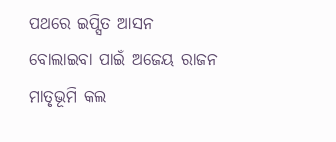ପଥରେ ଇପ୍ସିତ ଆସନ
ବୋଲାଇବା ପାଇଁ ଅଜେୟ ରାଜନ
ମାତୃଭୂମି କଲ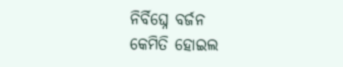ନିର୍ବିଘ୍ନେ ବର୍ଜନ
କେମିତି ହୋଇଲ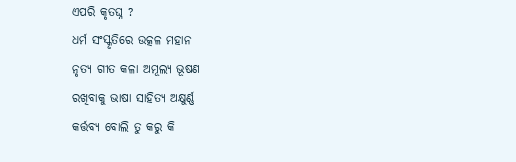ଏପରି କୃତଘ୍ନ ?
ଧର୍ମ ସଂସ୍କୃତିରେ ଉତ୍କଳ ମହାନ
ନୃତ୍ୟ ଗୀତ କଳା ଅମୂଲ୍ୟ ଭୂଷଣ
ରଖିବାକୁ ଭାଷା ସାହିତ୍ୟ ଅକ୍ଷୁର୍ଣ୍ଣ
କର୍ତ୍ତବ୍ୟ ବୋଲି ତୁ କରୁ କି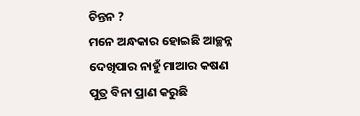ଚିନ୍ତନ ?
ମନେ ଅନ୍ଧକାର ହୋଇଛି ଆଚ୍ଛନ୍ନ
ଦେଖିପାର ନାହୁଁ ମାଆର କଷଣ
ପୁତ୍ର ବିନା ପ୍ରାଣ କରୁଛି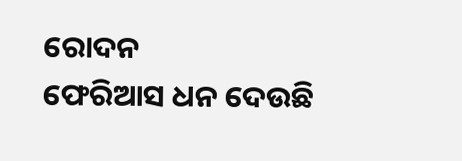ରୋଦନ
ଫେରିଆସ ଧନ ଦେଉଛି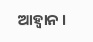ଆହ୍ୱାନ ।